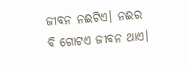ଜୀବନ ନଈଟିଏ। ନଈର ବି ଗୋଟଏ ଜୀବନ ଥାଏ।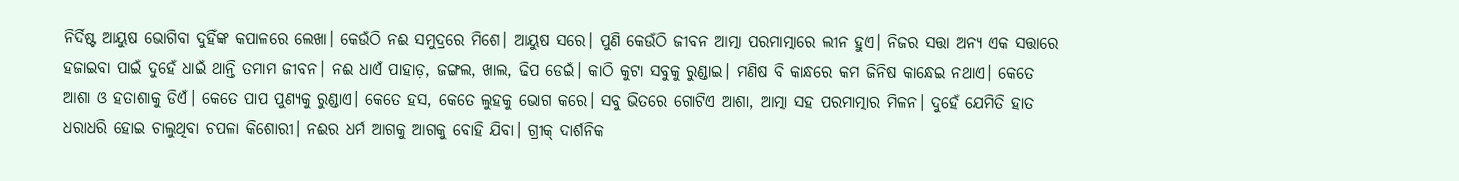ନିର୍ଦିଷ୍ଟ ଆୟୁଷ ଭୋଗିବା ଦୁହିଁଙ୍କ କପାଳରେ ଲେଖା। କେଉଁଠି ନଈ ସମୁଦ୍ରରେ ମିଶେ। ଆୟୁଷ ସରେ। ପୁଣି କେଉଁଠି ଜୀବନ ଆତ୍ମା ପରମାତ୍ମାରେ ଲୀନ ହୁଏ। ନିଜର ସତ୍ତା ଅନ୍ୟ ଏକ ସତ୍ତାରେ ହଜାଇବା ପାଇଁ ଦୁହେଁ ଧାଇଁ ଥାନ୍ତି ତମାମ ଜୀବନ। ନଈ ଧାଏଁ ପାହାଡ଼, ଜଙ୍ଗଲ, ଖାଲ, ଢିପ ଡେଇଁ। କାଠି କୁଟା ସବୁକୁ ରୁଣ୍ଡାଇ। ମଣିଷ ବି କାନ୍ଧରେ କମ ଜିନିଷ କାନ୍ଧେଇ ନଥାଏ। କେତେ ଆଶା ଓ ହତାଶାକୁ ଡିଏଁ। କେତେ ପାପ ପୁଣ୍ୟକୁ ରୁଣ୍ଡାଏ। କେତେ ହସ, କେତେ ଲୁହକୁ ଭୋଗ କରେ। ସବୁ ଭିତରେ ଗୋଟିଏ ଆଶା, ଆତ୍ମା ସହ ପରମାତ୍ମାର ମିଳନ। ଦୁହେଁ ଯେମିତି ହାତ ଧରାଧରି ହୋଇ ଚାଲୁଥିବା ଚପଳା କିଶୋରୀ। ନଈର ଧର୍ମ ଆଗକୁ ଆଗକୁ ବୋହି ଯିବା। ଗ୍ରୀକ୍ ଦାର୍ଶନିକ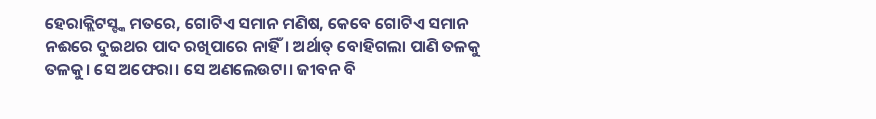ହେରାକ୍ଲିଟସ୍ଙ୍କ ମତରେ, ଗୋଟିଏ ସମାନ ମଣିଷ, କେବେ ଗୋଟିଏ ସମାନ ନଈରେ ଦୁଇଥର ପାଦ ରଖିପାରେ ନାହିଁ। ଅର୍ଥାତ୍ ବୋହିଗଲା ପାଣି ତଳକୁ ତଳକୁ। ସେ ଅଫେରା। ସେ ଅଣଲେଉଟା। ଜୀବନ ବି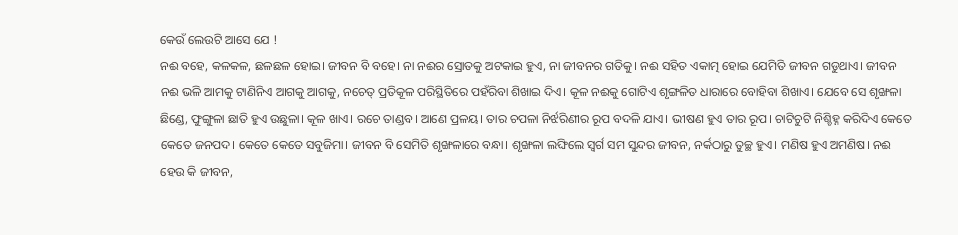କେଉଁ ଲେଉଟି ଆସେ ଯେ !
ନଈ ବହେ, କଳକଳ, ଛଳଛଳ ହୋଇ। ଜୀବନ ବି ବହେ। ନା ନଈର ସ୍ରୋତକୁ ଅଟକାଇ ହୁଏ, ନା ଜୀବନର ଗତିକୁ। ନଈ ସହିତ ଏକାତ୍ମ ହୋଇ ଯେମିତି ଜୀବନ ଗଡୁଥାଏ। ଜୀବନ ନଈ ଭଳି ଆମକୁ ଟାଣିନିଏ ଆଗକୁ ଆଗକୁ, ନଚେତ୍ ପ୍ରତିକୂଳ ପରିସ୍ଥିତିରେ ପହଁରିବା ଶିଖାଇ ଦିଏ। କୂଳ ନଈକୁ ଗୋଟିଏ ଶୃଙ୍ଗଳିତ ଧାରାରେ ବୋହିବା ଶିଖାଏ। ଯେବେ ସେ ଶୃଙ୍ଖଳା ଛିଣ୍ଡେ, ଫୁଙ୍ଗୁଳା ଛାତି ହୁଏ ଉଛୁଳା। କୂଳ ଖାଏ। ରଚେ ତାଣ୍ଡବ। ଆଣେ ପ୍ରଳୟ। ତାର ଚପଳା ନିର୍ଝରିଣୀର ରୂପ ବଦଳି ଯାଏ। ଭୀଷଣ ହୁଏ ତାର ରୂପ। ଚାଟିଚୁଟି ନିଶ୍ଚିହ୍ନ କରିଦିଏ କେତେ କେତେ ଜନପଦ। କେତେ କେତେ ସବୁଜିମା। ଜୀବନ ବି ସେମିତି ଶୃଙ୍ଖଳାରେ ବନ୍ଧା। ଶୃଙ୍ଖଳା ଲଙ୍ଘିଲେ ସ୍ବର୍ଗ ସମ ସୁନ୍ଦର ଜୀବନ, ନର୍କଠାରୁ ତୁଚ୍ଛ ହୁଏ। ମଣିଷ ହୁଏ ଅମଣିଷ। ନଈ ହେଉ କି ଜୀବନ,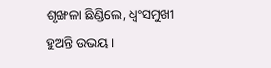ଶୃଙ୍ଖଳା ଛିଣ୍ଡିଲେ, ଧ୍ବଂସମୁଖୀ ହୁଅନ୍ତି ଉଭୟ।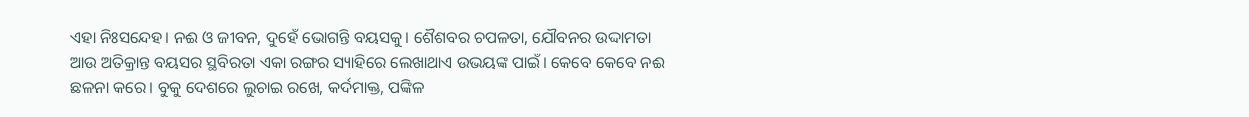ଏହା ନିଃସନ୍ଦେହ। ନଈ ଓ ଜୀବନ, ଦୁହେଁ ଭୋଗନ୍ତି ବୟସକୁ। ଶୈଶବର ଚପଳତା, ଯୌବନର ଉଦ୍ଦାମତା ଆଉ ଅତିକ୍ରାନ୍ତ ବୟସର ସ୍ଥବିରତା ଏକା ରଙ୍ଗର ସ୍ୟାହିରେ ଲେଖାଥାଏ ଉଭୟଙ୍କ ପାଇଁ। କେବେ କେବେ ନଈ ଛଳନା କରେ। ବୁକୁ ଦେଶରେ ଲୁଚାଇ ରଖେ, କର୍ଦମାକ୍ତ, ପଙ୍କିଳ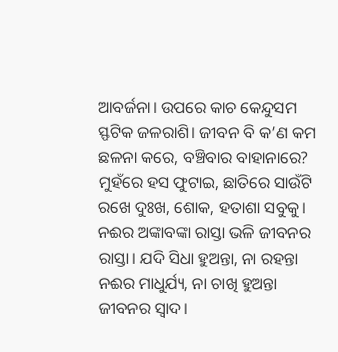ଆବର୍ଜନା। ଉପରେ କାଚ କେନ୍ଦୁସମ ସ୍ଫଟିକ ଜଳରାଶି। ଜୀବନ ବି କ’ଣ କମ ଛଳନା କରେ, ବଞ୍ଚିବାର ବାହାନାରେ? ମୁହଁରେ ହସ ଫୁଟାଇ, ଛାତିରେ ସାଉଁଟି ରଖେ ଦୁଃଖ, ଶୋକ, ହତାଶା ସବୁକୁ।
ନଈର ଅଙ୍କାବଙ୍କା ରାସ୍ତା ଭଳି ଜୀବନର ରାସ୍ତା। ଯଦି ସିଧା ହୁଅନ୍ତା, ନା ରହନ୍ତା ନଈର ମାଧୁର୍ଯ୍ୟ, ନା ଚାଖି ହୁଅନ୍ତା ଜୀବନର ସ୍ବାଦ।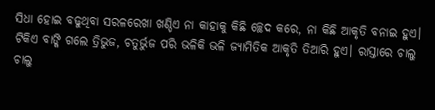ସିଧା ହୋଇ ବଢୁଥିବା ସରଳରେଖା ଖଣ୍ଡିଏ ନା କାହାକୁ କିଛି ଚ୍ଛେଦ କରେ, ନା କିଛି ଆକୃତି ବନାଇ ହୁଏ। ଟିକିଏ ବାଙ୍କି ଗଲେ ତ୍ରିଭୁଜ, ଚତୁର୍ଭୁଜ ପରି ଭଳିକି ଭଳି ଜ୍ୟାମିତିକ ଆକୃତି ତିଆରି ହୁଏ। ରାସ୍ତାରେ ଚାଲୁ ଚାଲୁ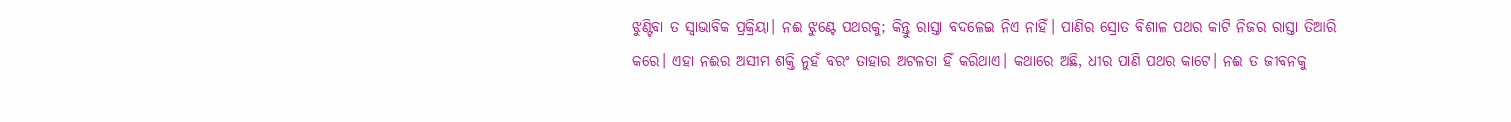ଝୁଣ୍ଟିବା ତ ସ୍ୱାଭାବିକ ପ୍ରକ୍ରିୟା। ନଈ ଝୁଣ୍ଟେ ପଥରକୁ; କିନ୍ତୁ ରାସ୍ତା ବଦଳେଇ ନିଏ ନାହିଁ। ପାଣିର ସ୍ରୋତ ବିଶାଳ ପଥର କାଟି ନିଜର ରାସ୍ତା ତିଆରି କରେ। ଏହା ନଈର ଅସୀମ ଶକ୍ତି ନୁହଁ ବରଂ ତାହାର ଅଟଳତା ହିଁ କରିଥାଏ। କଥାରେ ଅଛି, ଧୀର ପାଣି ପଥର କାଟେ। ନଈ ତ ଜୀବନକୁ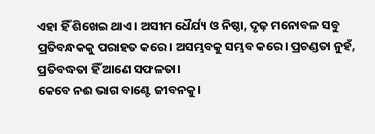ଏହା ହିଁ ଶିଖେଇ ଥାଏ। ଅସୀମ ଧୈର୍ଯ୍ୟ ଓ ନିଷ୍ଠା, ଦୃଢ଼ ମନୋବଳ ସବୁ ପ୍ରତିବନ୍ଧକକୁ ପରାହତ କରେ। ଅସମ୍ଭବକୁ ସମ୍ଭବ କରେ। ପ୍ରଚଣ୍ଡତା ନୁହଁ, ପ୍ରତିବଦ୍ଧତା ହିଁ ଆଣେ ସଫଳତା।
କେବେ ନଈ ଭାଗ ବାଣ୍ଟେ ଜୀବନକୁ।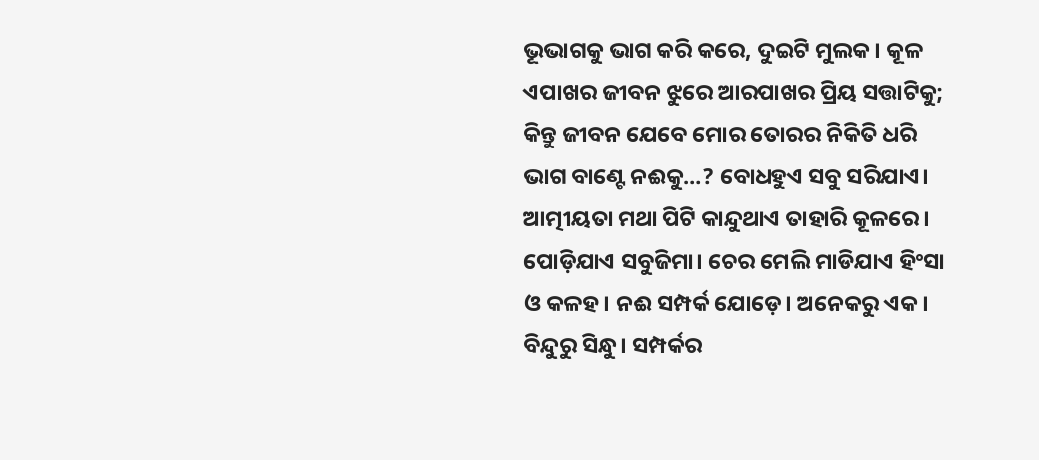ଭୂଭାଗକୁ ଭାଗ କରି କରେ, ଦୁଇଟି ମୁଲକ। କୂଳ ଏପାଖର ଜୀବନ ଝୁରେ ଆରପାଖର ପ୍ରିୟ ସତ୍ତାଟିକୁ; କିନ୍ତୁ ଜୀବନ ଯେବେ ମୋର ତୋରର ନିକିତି ଧରି ଭାଗ ବାଣ୍ଟେ ନଈକୁ…? ବୋଧହୁଏ ସବୁ ସରିଯାଏ। ଆତ୍ମୀୟତା ମଥା ପିଟି କାନ୍ଦୁଥାଏ ତାହାରି କୂଳରେ। ପୋଡ଼ିଯାଏ ସବୁଜିମା। ଚେର ମେଲି ମାଡିଯାଏ ହିଂସା ଓ କଳହ। ନଈ ସମ୍ପର୍କ ଯୋଡ଼େ। ଅନେକରୁ ଏକ। ବିନ୍ଦୁରୁ ସିନ୍ଧୁ। ସମ୍ପର୍କର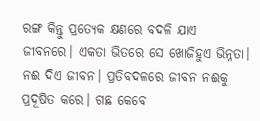ରଙ୍ଗ କିନ୍ତୁ ପ୍ରତ୍ୟେକ କ୍ଷଣରେ ବଦଳି ଯାଏ ଜୀବନରେ। ଏକତା ଭିତରେ ସେ ଖୋଜିହୁଏ ଭିନ୍ନତା। ନଈ ଦିଏ ଜୀବନ। ପ୍ରତିବଦଳରେ ଜୀବନ ନଈକୁ ପ୍ରଦୂଷିତ କରେ। ଗଛ କେବେ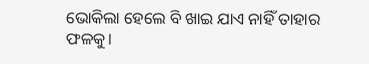ଭୋକିଲା ହେଲେ ବି ଖାଇ ଯାଏ ନାହିଁ ତାହାର ଫଳକୁ।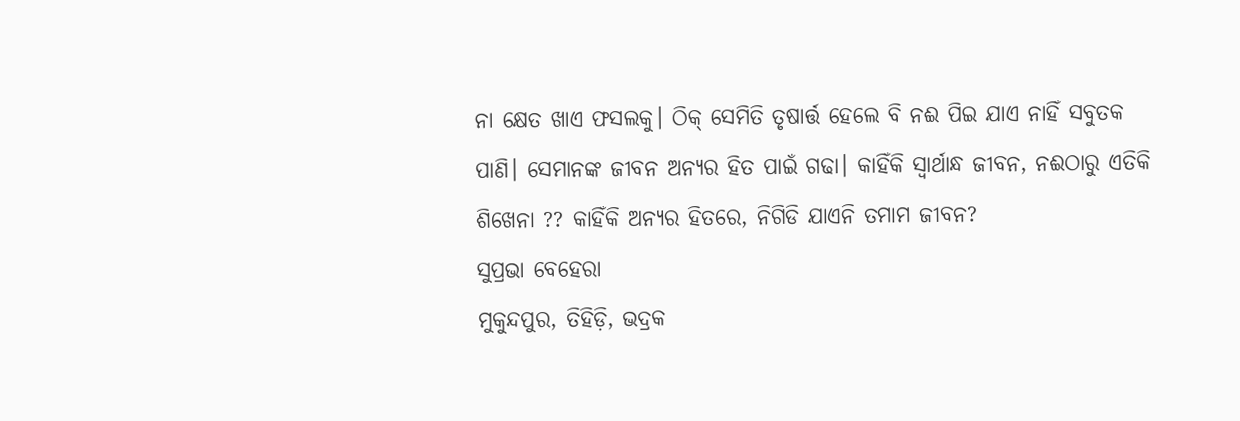ନା କ୍ଷେତ ଖାଏ ଫସଲକୁ। ଠିକ୍ ସେମିତି ତୃଷାର୍ତ୍ତ ହେଲେ ବି ନଈ ପିଇ ଯାଏ ନାହିଁ ସବୁତକ ପାଣି। ସେମାନଙ୍କ ଜୀବନ ଅନ୍ୟର ହିତ ପାଇଁ ଗଢା। କାହିଁକି ସ୍ବାର୍ଥାନ୍ଧ ଜୀବନ, ନଈଠାରୁ ଏତିକି ଶିଖେନା ?? କାହିଁକି ଅନ୍ୟର ହିତରେ, ନିଗିଡି ଯାଏନି ତମାମ ଜୀବନ?
ସୁପ୍ରଭା ବେହେରା
ମୁକୁନ୍ଦପୁର, ତିହିଡ଼ି, ଭଦ୍ରକ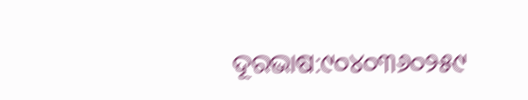ଦୂରଭାଷ:୯୦୪୦୩୬୦୨୫୯